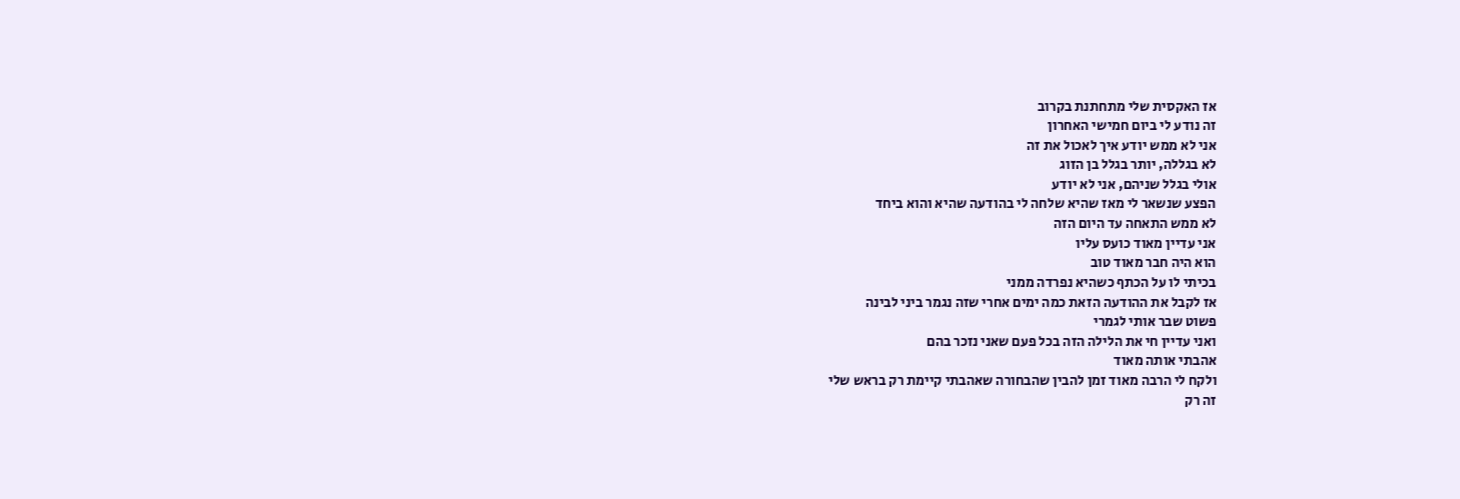אז האקסית שלי מתחתנת בקרוב
זה נודע לי ביום חמישי האחרון
אני לא ממש יודע איך לאכול את זה
לא בגללה, יותר בגלל בן הזוג
אולי בגלל שניהם, אני לא יודע
הפצע שנשאר לי מאז שהיא שלחה לי בהודעה שהיא והוא ביחד
לא ממש התאחה עד היום הזה
אני עדיין מאוד כועס עליו
הוא היה חבר מאוד טוב
בכיתי לו על הכתף כשהיא נפרדה ממני
אז לקבל את ההודעה הזאת כמה ימים אחרי שזה נגמר ביני לבינה
פשוט שבר אותי לגמרי
ואני עדיין חי את הלילה הזה בכל פעם שאני נזכר בהם
אהבתי אותה מאוד
ולקח לי הרבה מאוד זמן להבין שהבחורה שאהבתי קיימת רק בראש שלי
זה רק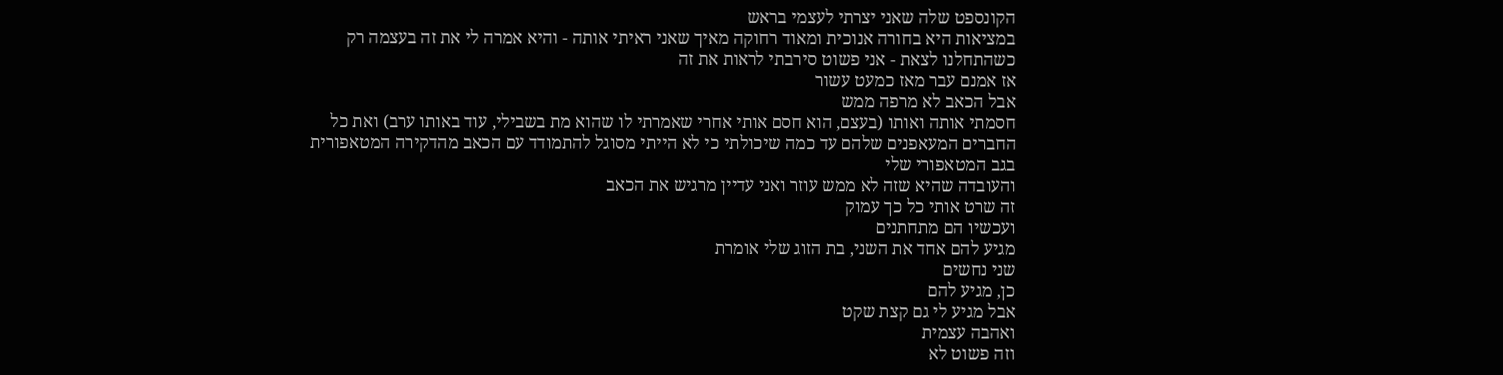הקונספט שלה שאני יצרתי לעצמי בראש
במציאות היא בחורה אנוכית ומאוד רחוקה מאיך שאני ראיתי אותה - והיא אמרה לי את זה בעצמה רק כשהתחלנו לצאת - אני פשוט סירבתי לראות את זה
אז אמנם עבר מאז כמעט עשור
אבל הכאב לא מרפה ממש
חסמתי אותה ואותו (בעצם, הוא חסם אותי אחרי שאמרתי לו שהוא מת בשבילי, עוד באותו ערב) ואת כל החברים המעאפנים שלהם עד כמה שיכולתי כי לא הייתי מסוגל להתמודד עם הכאב מהדקירה המטאפורית בגב המטאפורי שלי
והעובדה שהיא שזה לא ממש עוזר ואני עדיין מרגיש את הכאב
זה שרט אותי כל כך עמוק
ועכשיו הם מתחתנים
מגיע להם אחד את השני, בת הזוג שלי אומרת
שני נחשים
כן, מגיע להם
אבל מגיע לי גם קצת שקט
ואהבה עצמית
וזה פשוט לא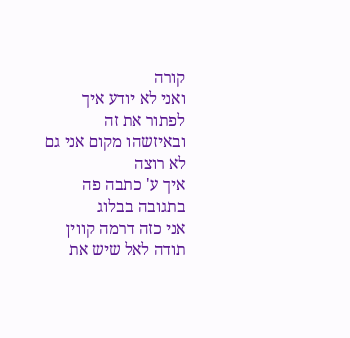קורה
ואני לא יודע איך לפתור את זה
ובאיזשהו מקום אני גם לא רוצה
איך ע' כתבה פה בתגובה בבלוג
אני כזה דרמה קווין
תודה לאל שיש את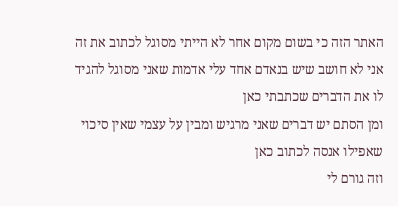האתר הזה כי בשום מקום אחר לא הייתי מסוגל לכתוב את זה
אני לא חושב שיש בנאדם אחד עלי אדמות שאני מסוגל להגיד לו את הדברים שכתבתי כאן
ומן הסתם יש דברים שאני מרגיש ומבין על עצמי שאין סיכוי שאפילו אנסה לכתוב כאן
וזה גורם לי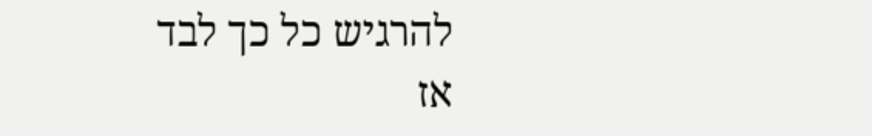להרגיש כל כך לבד
אז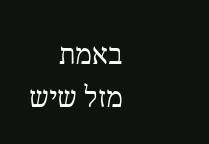באמת
מזל שיש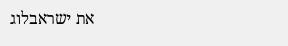את ישראבלוג